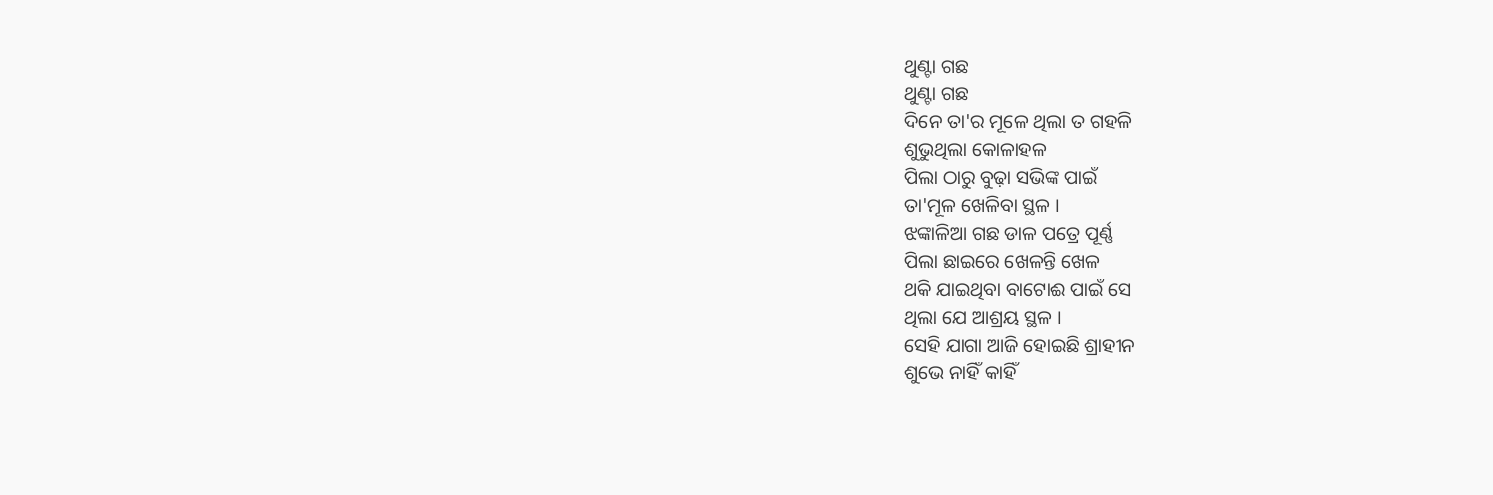ଥୁଣ୍ଟା ଗଛ
ଥୁଣ୍ଟା ଗଛ
ଦିନେ ତା'ର ମୂଳେ ଥିଲା ତ ଗହଳି
ଶୁଭୁଥିଲା କୋଳାହଳ
ପିଲା ଠାରୁ ବୁଢ଼ା ସଭିଙ୍କ ପାଇଁ
ତା'ମୂଳ ଖେଳିବା ସ୍ଥଳ ।
ଝଙ୍କାଳିଆ ଗଛ ଡାଳ ପତ୍ରେ ପୂର୍ଣ୍ଣ
ପିଲା ଛାଇରେ ଖେଳନ୍ତି ଖେଳ
ଥକି ଯାଇଥିବା ବାଟୋଈ ପାଇଁ ସେ
ଥିଲା ଯେ ଆଶ୍ରୟ ସ୍ଥଳ ।
ସେହି ଯାଗା ଆଜି ହୋଇଛି ଶ୍ରାହୀନ
ଶୁଭେ ନାହିଁ କାହିଁ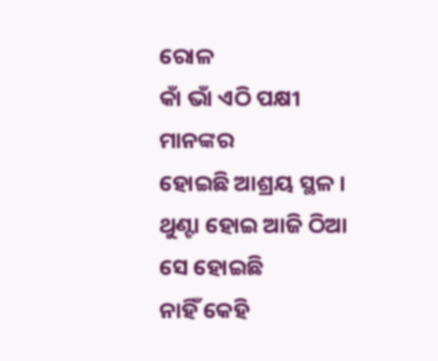ରୋଳ
କାଁ ଭାଁ ଏଠି ପକ୍ଷୀ ମାନଙ୍କର
ହୋଇଛି ଆଶ୍ରୟ ସ୍ଥଳ ।
ଥୁଣ୍ଟା ହୋଇ ଆଜି ଠିଆ ସେ ହୋଇଛି
ନାହିଁ କେହି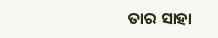ତାର ସାହା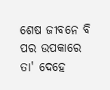ଶେଷ ଜୀବନେ ବି ପର ଉପକାରେ
ତା' ଦେହେ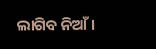ଲାଗିବ ନିଆଁ ।